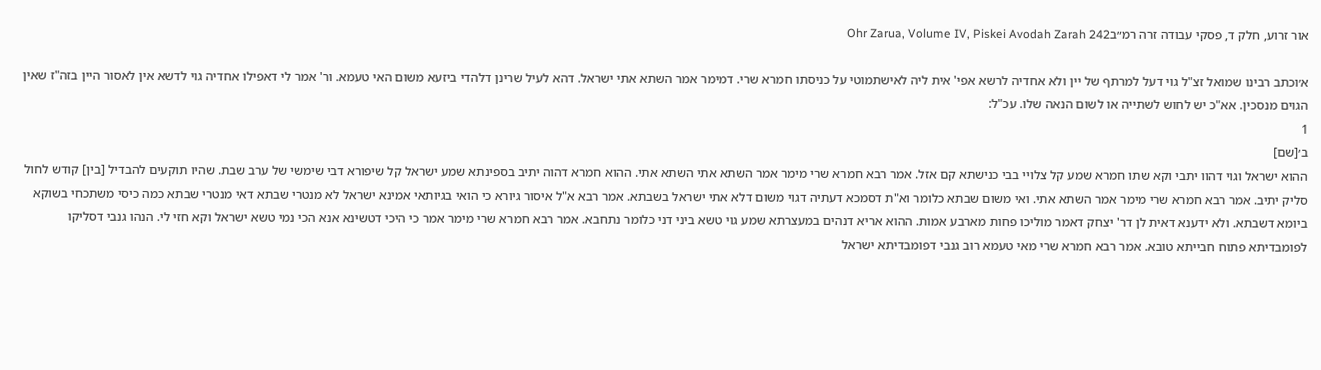אור זרוע, חלק ד, פסקי עבודה זרה רמ״בOhr Zarua, Volume IV, Piskei Avodah Zarah 242

א׳וכתב רבינו שמואל זצ"ל גוי דעל למרתף של יין ולא אחדיה לרשא אפי' אית ליה לאישתמוטי על כניסתו חמרא שרי. דמימר אמר השתא אתי ישראל. דהא לעיל שרינן דלהדי ביזעא משום האי טעמא. ור' אמר לי דאפילו אחדיה גוי לדשא אין לאסור היין בזה"ז שאין הגוים מנסכין. אא"כ יש לחוש לשתייה או לשום הנאה שלו. עכ"ל:
1
ב׳[שם]
ההוא ישראל וגוי דהוו יתבי וקא שתו חמרא שמע קל צלויי בבי כנישתא קם אזל. אמר רבא חמרא שרי מימר אמר השתא אתי השתא אתי. ההוא חמרא דהוה יתיב בספינתא שמע ישראל קל שיפורא דבי שימשי של ערב שבת. שהיו תוקעים להבדיל [בין] קודש לחול סליק יתיב. אמר רבא חמרא שרי מימר אמר השתא אתי. ואי משום שבתא כלומר וא"ת דסמכא דעתיה דגוי משום דלא אתי ישראל בשבתא. אמר רבא א"ל איסור גיורא כי הואי בגיותאי אמינא ישראל לא מנטרי שבתא דאי מנטרי שבתא כמה כיסי משתכחי בשוקא ביומא דשבתא. ולא ידענא דאית לן דר' יצחק דאמר מוליכו פחות מארבע אמות. ההוא אריא דנהים במעצרתא שמע גוי טשא ביני דני כלומר נתחבא. אמר רבא חמרא שרי מימר אמר כי היכי דטשינא אנא הכי נמי טשא ישראל וקא חזי לי. הנהו גנבי דסליקו לפומבדיתא פתוח חבייתא טובא. אמר רבא חמרא שרי מאי טעמא רוב גנבי דפומבדיתא ישראל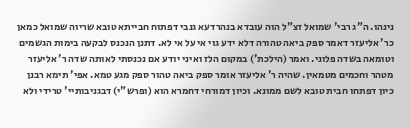נינהו. ה"ג רבי' שמואל זצ"ל הוה עובדא בנהרדעא גנבי דפתוח חבייתא טובא שריוה שמואל כמאן כר' אליעזר דאמר ספק ביאה טהורה דלא ידע גוי אי על אי לא. דתנן הנכנס לבקעה בימות הגשמים וטומאה בשדה פלוני. ואמר (הילכת') במקום הלז ואיני יודע אם נכנסתי לאותה שדה ר' אליעזר מטהר וחכמים מטמאין. שהיה ר' אליעזר אומר ספק ביאה טהור ספק מגע טמא. אפי' תימא רבנן כיון דפתחו חבית טובא לשם ממונא. וכיון דמורחי דחמרא הוא (ופרש"י) דבגניבותיי' טרידי ולא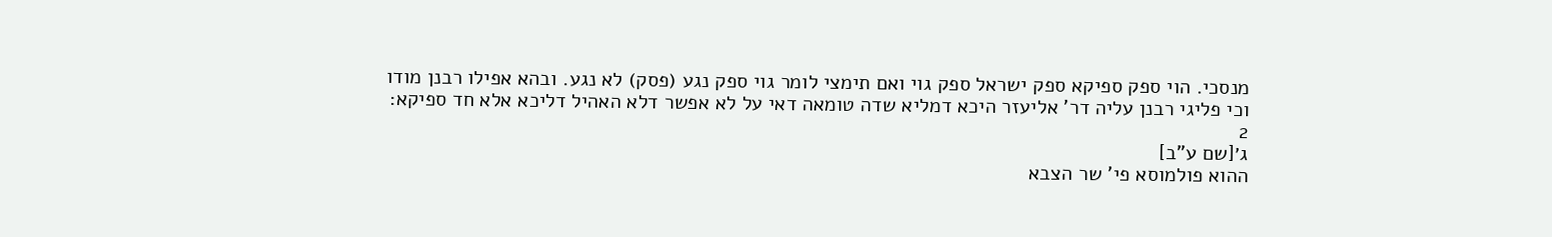מנסכי. הוי ספק ספיקא ספק ישראל ספק גוי ואם תימצי לומר גוי ספק נגע (פסק) לא נגע. ובהא אפילו רבנן מודו וכי פליגי רבנן עליה דר' אליעזר היכא דמליא שדה טומאה דאי על לא אפשר דלא האהיל דליכא אלא חד ספיקא:
2
ג׳[שם ע"ב]
ההוא פולמוסא פי' שר הצבא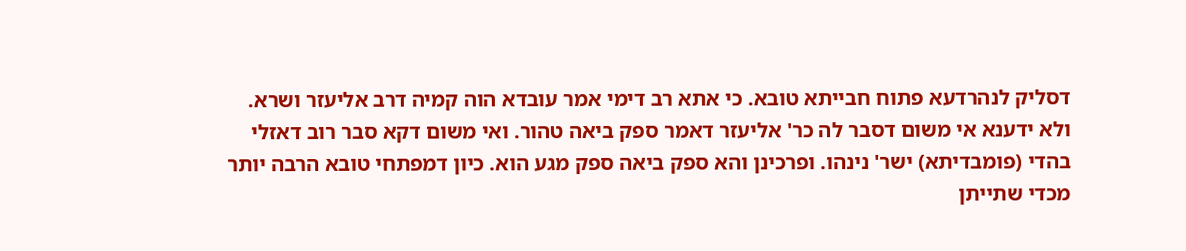דסליק לנהרדעא פתוח חבייתא טובא. כי אתא רב דימי אמר עובדא הוה קמיה דרב אליעזר ושרא. ולא ידענא אי משום דסבר לה כר' אליעזר דאמר ספק ביאה טהור. ואי משום דקא סבר רוב דאזלי בהדי (פומבדיתא) ישר' נינהו. ופרכינן והא ספק ביאה ספק מגע הוא. כיון דמפתחי טובא הרבה יותר מכדי שתייתן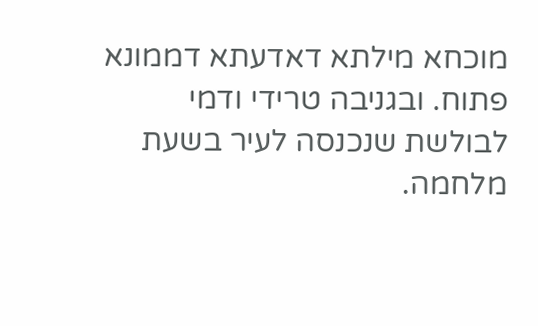מוכחא מילתא דאדעתא דממונא פתוח. ובגניבה טרידי ודמי לבולשת שנכנסה לעיר בשעת מלחמה.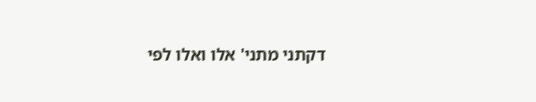דקתני מתני' אלו ואלו לפי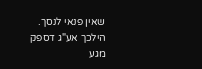שאין פנאי לנסך. הילכך אע"ג דספק מגע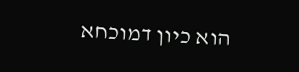הוא כיון דמוכחא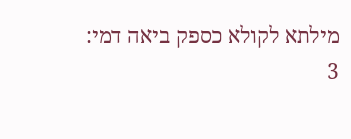מילתא לקולא כספק ביאה דמי:
3